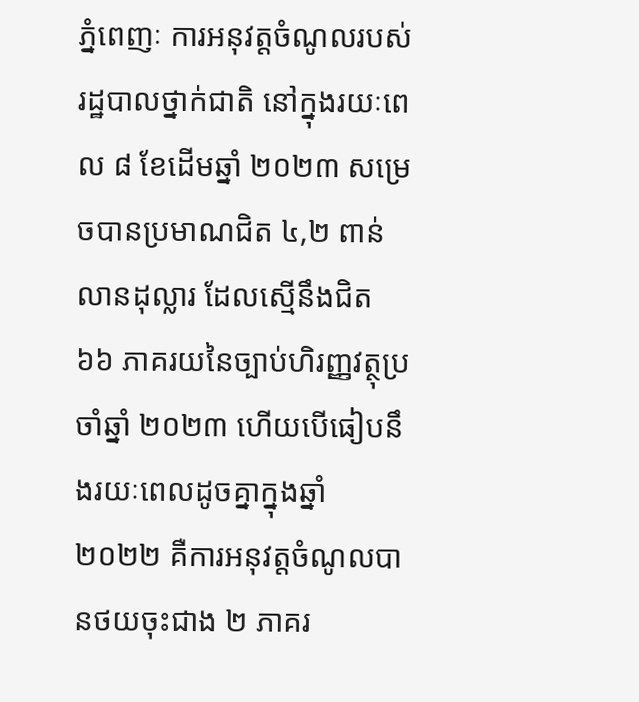ភ្នំពេញៈ ការអនុវត្តចំណូលរបស់រដ្ឋបាលថ្នាក់ជាតិ នៅក្នុងរយៈពេល ៨ ខែដើមឆ្នាំ ២០២៣ សម្រេចបានប្រមាណជិត ៤,២ ពាន់លានដុល្លារ ដែលស្មើនឹងជិត ៦៦ ភាគរយនៃច្បាប់ហិរញ្ញវត្ថុប្រចាំឆ្នាំ ២០២៣ ហើយបើធៀបនឹងរយៈពេលដូចគ្នាក្នុងឆ្នាំ ២០២២ គឺការអនុវត្តចំណូលបានថយចុះជាង ២ ភាគរ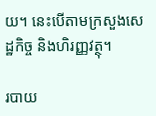យ។ នេះបើតាមក្រសួងសេដ្ឋកិច្ច និងហិរញ្ញវត្ថុ។

របាយ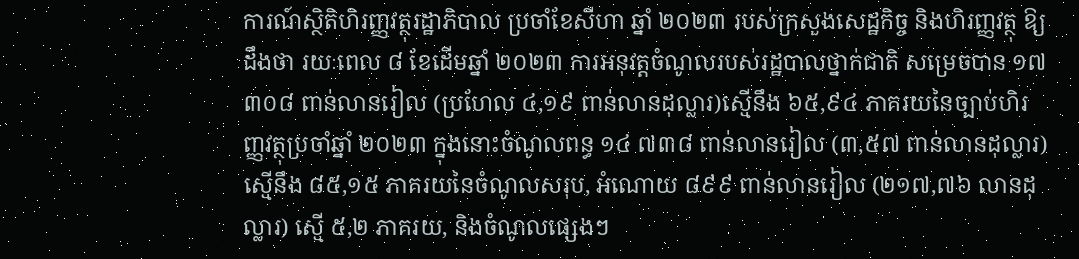ការណ៍ស្ថិតិហិរញ្ញវត្ថុរដ្ឋាភិបាល ប្រចាំខែសីហា ឆ្នាំ ២០២៣ របស់ក្រសួងសេដ្ឋកិច្ច និងហិរញ្ញវត្ថុ ឱ្យដឹងថា រយៈពេល ៨ ខែដើមឆ្នាំ ២០២៣ ការអនុវត្តចំណូលរបស់រដ្ឋបាលថ្នាក់ជាតិ សម្រេចបាន ១៧ ៣០៨ ពាន់លានរៀល (ប្រហែល ៤,១៩ ពាន់លានដុល្លារ)ស្មើនឹង ៦៥,៩៤ ភាគរយនៃច្បាប់ហិរញ្ញវត្ថុប្រចាំឆ្នាំ ២០២៣ ក្នុងនោះចំណូលពន្ធ ១៤ ៧៣៨ ពាន់លានរៀល (៣,៥៧ ពាន់លានដុល្លារ) ស្មើនឹង ៨៥,១៥ ភាគរយនៃចំណូលសរុប, អំណោយ ៨៩៩ ពាន់លានរៀល (២១៧,៧៦ លានដុល្លារ) ស្មើ ៥,២ ភាគរយ, និងចំណូលផ្សេងៗ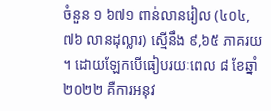ចំនួន ១ ៦៧១ ពាន់លានរៀល (៤០៤,៧៦ លានដុល្លារ) ស្មើនឹង ៩,៦៥ ភាគរយ។ ដោយឡែកបើធៀបរយៈពេល ៨ ខែឆ្នាំ ២០២២ គឺការអនុវ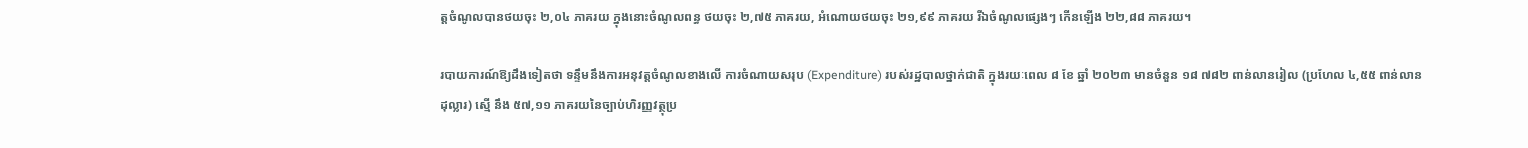ត្តចំណូលបានថយចុះ ២,០៤ ភាគរយ ក្នុងនោះចំណូលពន្ធ ថយចុះ ២,៧៥ ភាគរយ, អំណោយថយចុះ ២១,៩៩ ភាគរយ រីឯចំណូលផ្សេងៗ កើនឡើង ២២,៨៨ ភាគរយ។

របាយការណ៍ឱ្យដឹងទៀតថា ទន្ទឹមនឹងការអនុវត្តចំណូលខាងលើ ការចំណាយសរុប (Expenditure) របស់រដ្ឋបាលថ្នាក់ជាតិ ក្នុងរយៈពេល ៨ ខែ ឆ្នាំ ២០២៣ មានចំនួន ១៨ ៧៨២ ពាន់លានរៀល (ប្រហែល ៤,៥៥ ពាន់លានដុល្លារ) ស្មើ នឹង ៥៧,១១ ភាគរយនៃច្បាប់ហិរញ្ញវត្ថុប្រ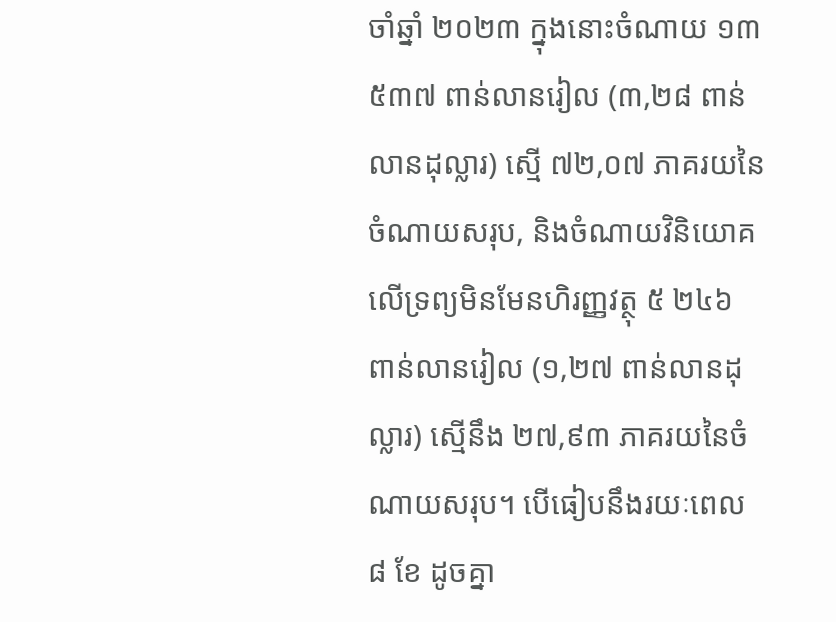ចាំឆ្នាំ ២០២៣ ក្នុងនោះចំណាយ ១៣ ៥៣៧ ពាន់លានរៀល (៣,២៨ ពាន់លានដុល្លារ) ស្មើ ៧២,០៧ ភាគរយនៃចំណាយសរុប, និងចំណាយវិនិយោគលើទ្រព្យមិនមែនហិរញ្ញវត្ថុ ៥ ២៤៦ ពាន់លានរៀល (១,២៧ ពាន់លានដុល្លារ) ស្មើនឹង ២៧,៩៣ ភាគរយនៃចំណាយសរុប។ បើធៀបនឹងរយៈពេល ៨ ខែ ដូចគ្នា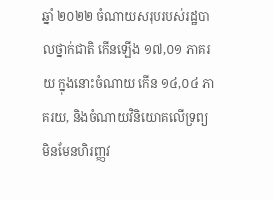ឆ្នាំ ២០២២ ចំណាយសរុបរបស់រដ្ឋបាលថ្នាក់ជាតិ កើនឡើង ១៧,០១ ភាគរយ ក្នុងនោះចំណាយ កើន ១៤,០៤ ភាគរយ, និងចំណាយវិនិយោគលើទ្រព្យមិនមែនហិរញ្ញវ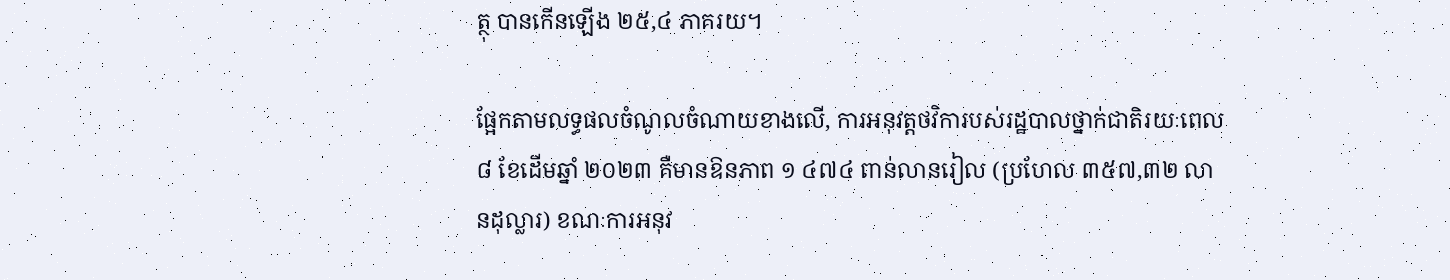ត្ថុ បានកើនឡើង ២៥,៤ ភាគរយ។

ផ្អែកតាមលទ្ធផលចំណូលចំណាយខាងលើ, ការអនុវត្តថវិការបស់រដ្ឋបាលថ្នាក់ជាតិរយៈពេល ៨ ខែដើមឆ្នាំ ២០២៣ គឺមានឱនភាព ១ ៤៧៤ ពាន់លានរៀល (ប្រហែល ៣៥៧,៣២ លានដុល្លារ) ខណៈការអនុវ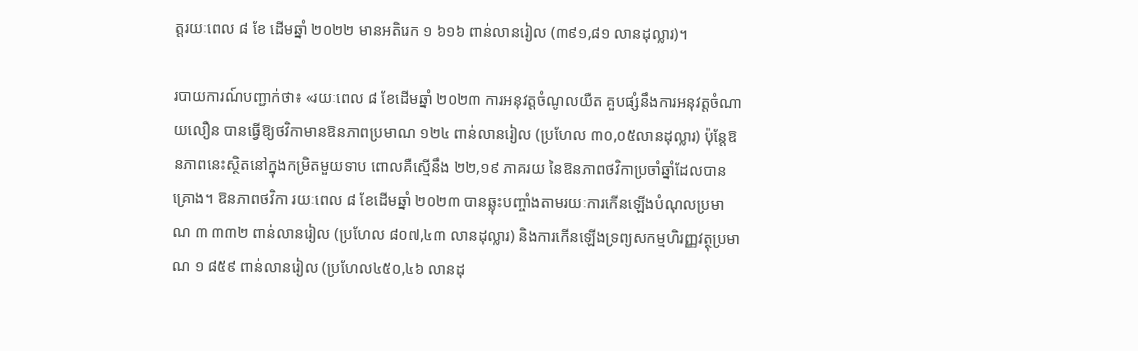ត្តរយៈពេល ៨ ខែ ដើមឆ្នាំ ២០២២ មានអតិរេក ១ ៦១៦ ពាន់លានរៀល (៣៩១,៨១ លានដុល្លារ)។

របាយការណ៍បញ្ជាក់ថា៖ «រយៈពេល ៨ ខែដើមឆ្នាំ ២០២៣ ការអនុវត្តចំណូលយឺត គួបផ្សំនឹងការអនុវត្តចំណាយលឿន បានធ្វើឱ្យថវិកាមានឱនភាពប្រមាណ ១២៤ ពាន់លានរៀល (ប្រហែល ៣០,០៥លានដុល្លារ) ប៉ុន្តែឱនភាពនេះស្ថិតនៅក្នុងកម្រិតមួយទាប ពោលគឺស្មើនឹង ២២,១៩ ភាគរយ នៃឱនភាពថវិកាប្រចាំឆ្នាំដែលបានគ្រោង។ ឱនភាពថវិកា រយៈពេល ៨ ខែដើមឆ្នាំ ២០២៣ បានឆ្លុះបញ្ចាំងតាមរយៈការកើនឡើងបំណុលប្រមាណ ៣ ៣៣២ ពាន់លានរៀល (ប្រហែល ៨០៧,៤៣ លានដុល្លារ) និងការកើនឡើងទ្រព្យសកម្មហិរញ្ញវត្ថុប្រមាណ ១ ៨៥៩ ពាន់លានរៀល (ប្រហែល៤៥០,៤៦ លានដុ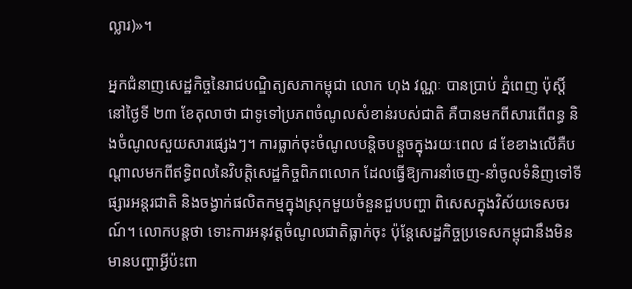ល្លារ)»។

អ្នកជំនាញសេដ្ឋកិច្ចនៃរាជបណ្ឌិត្យសភាកម្ពុជា លោក ហុង វណ្ណៈ បានប្រាប់ ភ្នំពេញ ប៉ុស្តិ៍ នៅថ្ងៃទី ២៣ ខែតុលាថា ជាទូទៅប្រភពចំណូលសំខាន់របស់ជាតិ គឺបានមកពីសារពើពន្ធ និងចំណូលសួយសារផ្សេងៗ។ ការធ្លាក់ចុះចំណូលបន្តិចបន្តួចក្នុងរយៈពេល ៨ ខែខាងលើគឺបណ្តាលមកពីឥទ្ធិពលនៃវិបត្តិសេដ្ឋកិច្ចពិភពលោក ដែលធ្វើឱ្យការនាំចេញ-នាំចូលទំនិញទៅទីផ្សារអន្តរជាតិ និងចង្វាក់ផលិតកម្មក្នុងស្រុកមួយចំនួនជួបបញ្ហា ពិសេសក្នុងវិស័យទេសចរណ៍។ លោកបន្តថា ទោះការអនុវត្តចំណូលជាតិធ្លាក់ចុះ ប៉ុន្តែសេដ្ឋកិច្ចប្រទេសកម្ពុជានឹងមិនមានបញ្ហាអ្វីប៉ះពា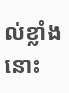ល់ខ្លាំងនោះ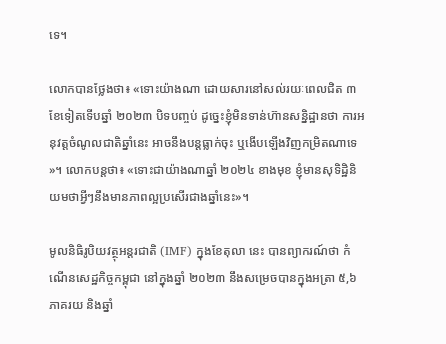ទេ។

លោកបានថ្លែងថា៖ «ទោះយ៉ាងណា ដោយសារនៅសល់រយៈពេលជិត ៣ ខែទៀតទើបឆ្នាំ ២០២៣ បិទបញ្ចប់ ដូច្នេះខ្ញុំមិនទាន់ហ៊ានសន្និដ្ឋានថា ការអនុវត្តចំណូលជាតិឆ្នាំនេះ អាចនឹងបន្តធ្លាក់ចុះ ឬងើបឡើងវិញកម្រិតណាទេ»។ លោកបន្តថា៖ «ទោះជាយ៉ាងណាឆ្នាំ ២០២៤ ខាងមុខ ខ្ញុំមានសុទិដ្ឋិនិយមថាអ្វីៗនឹងមានភាពល្អប្រសើរជាងឆ្នាំនេះ»។

មូលនិធិរូបិយវត្ថុអន្តរជាតិ (IMF) ក្នុងខែតុលា នេះ បានព្យាករណ៍ថា កំណើនសេដ្ឋកិច្ចកម្ពុជា នៅក្នុងឆ្នាំ ២០២៣ នឹងសម្រេចបានក្នុងអត្រា ៥,៦ ភាគរយ និងឆ្នាំ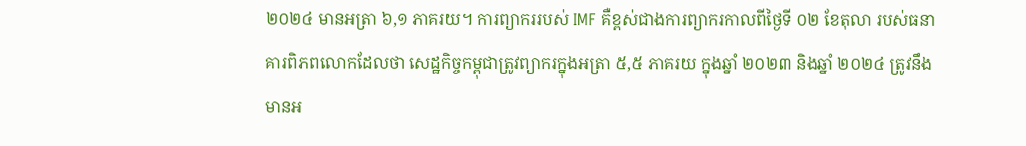២០២៤ មានអត្រា ៦,១ ភាគរយ។ ការព្យាកររបស់ IMF គឺខ្ពស់ជាងការព្យាករកាលពីថ្ងៃទី ០២ ខែតុលា របស់ធនាគារពិភពលោកដែលថា សេដ្ឋកិច្ចកម្ពុជាត្រូវព្យាករក្នុងអត្រា ៥,៥ ភាគរយ ក្នុងឆ្នាំ ២០២៣ និងឆ្នាំ ២០២៤ ត្រូវនឹងមានអ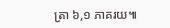ត្រា ៦,១ ភាគរយ៕